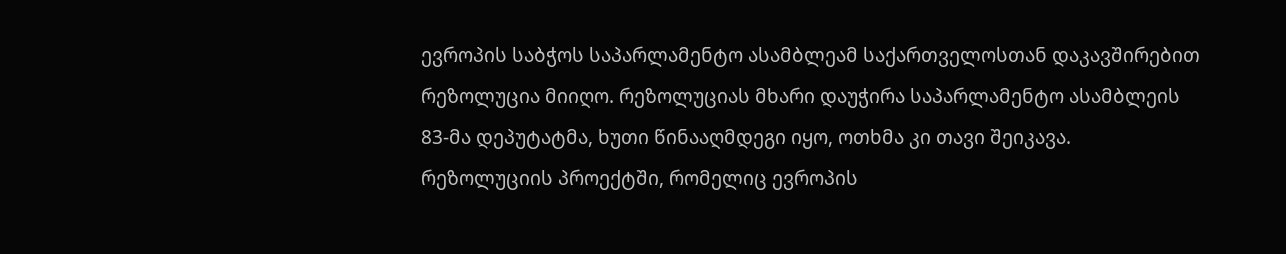ევროპის საბჭოს საპარლამენტო ასამბლეამ საქართველოსთან დაკავშირებით რეზოლუცია მიიღო. რეზოლუციას მხარი დაუჭირა საპარლამენტო ასამბლეის 83-მა დეპუტატმა, ხუთი წინააღმდეგი იყო, ოთხმა კი თავი შეიკავა.
რეზოლუციის პროექტში, რომელიც ევროპის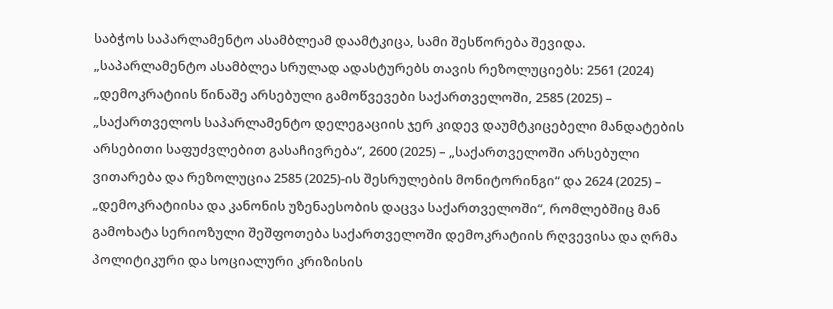საბჭოს საპარლამენტო ასამბლეამ დაამტკიცა, სამი შესწორება შევიდა.
„საპარლამენტო ასამბლეა სრულად ადასტურებს თავის რეზოლუციებს: 2561 (2024) „დემოკრატიის წინაშე არსებული გამოწვევები საქართველოში, 2585 (2025) – „საქართველოს საპარლამენტო დელეგაციის ჯერ კიდევ დაუმტკიცებელი მანდატების არსებითი საფუძვლებით გასაჩივრება“, 2600 (2025) – „საქართველოში არსებული ვითარება და რეზოლუცია 2585 (2025)-ის შესრულების მონიტორინგი“ და 2624 (2025) – „დემოკრატიისა და კანონის უზენაესობის დაცვა საქართველოში“, რომლებშიც მან გამოხატა სერიოზული შეშფოთება საქართველოში დემოკრატიის რღვევისა და ღრმა პოლიტიკური და სოციალური კრიზისის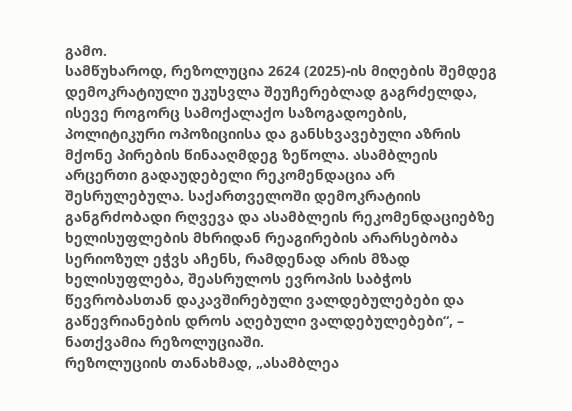გამო.
სამწუხაროდ, რეზოლუცია 2624 (2025)-ის მიღების შემდეგ დემოკრატიული უკუსვლა შეუჩერებლად გაგრძელდა, ისევე როგორც სამოქალაქო საზოგადოების, პოლიტიკური ოპოზიციისა და განსხვავებული აზრის მქონე პირების წინააღმდეგ ზეწოლა. ასამბლეის არცერთი გადაუდებელი რეკომენდაცია არ შესრულებულა. საქართველოში დემოკრატიის განგრძობადი რღვევა და ასამბლეის რეკომენდაციებზე ხელისუფლების მხრიდან რეაგირების არარსებობა სერიოზულ ეჭვს აჩენს, რამდენად არის მზად ხელისუფლება, შეასრულოს ევროპის საბჭოს წევრობასთან დაკავშირებული ვალდებულებები და გაწევრიანების დროს აღებული ვალდებულებები“, – ნათქვამია რეზოლუციაში.
რეზოლუციის თანახმად, „ასამბლეა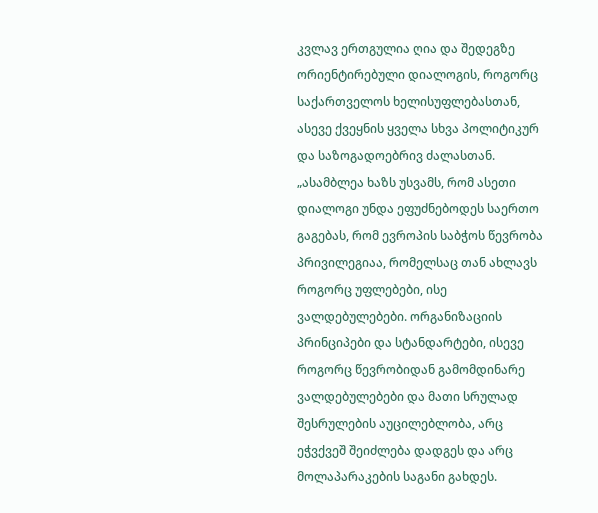კვლავ ერთგულია ღია და შედეგზე ორიენტირებული დიალოგის, როგორც საქართველოს ხელისუფლებასთან, ასევე ქვეყნის ყველა სხვა პოლიტიკურ და საზოგადოებრივ ძალასთან.
„ასამბლეა ხაზს უსვამს, რომ ასეთი დიალოგი უნდა ეფუძნებოდეს საერთო გაგებას, რომ ევროპის საბჭოს წევრობა პრივილეგიაა, რომელსაც თან ახლავს როგორც უფლებები, ისე ვალდებულებები. ორგანიზაციის პრინციპები და სტანდარტები, ისევე როგორც წევრობიდან გამომდინარე ვალდებულებები და მათი სრულად შესრულების აუცილებლობა, არც ეჭვქვეშ შეიძლება დადგეს და არც მოლაპარაკების საგანი გახდეს.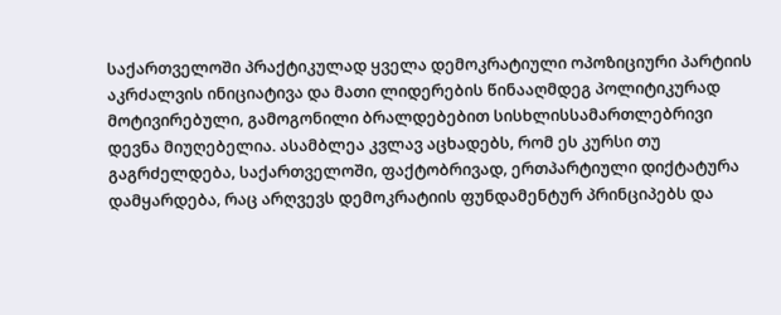საქართველოში პრაქტიკულად ყველა დემოკრატიული ოპოზიციური პარტიის აკრძალვის ინიციატივა და მათი ლიდერების წინააღმდეგ პოლიტიკურად მოტივირებული, გამოგონილი ბრალდებებით სისხლისსამართლებრივი დევნა მიუღებელია. ასამბლეა კვლავ აცხადებს, რომ ეს კურსი თუ გაგრძელდება, საქართველოში, ფაქტობრივად, ერთპარტიული დიქტატურა დამყარდება, რაც არღვევს დემოკრატიის ფუნდამენტურ პრინციპებს და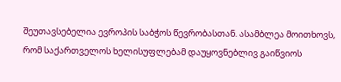შეუთავსებელია ევროპის საბჭოს წევრობასთან. ასამბლეა მოითხოვს, რომ საქართველოს ხელისუფლებამ დაუყოვნებლივ გაიწვიოს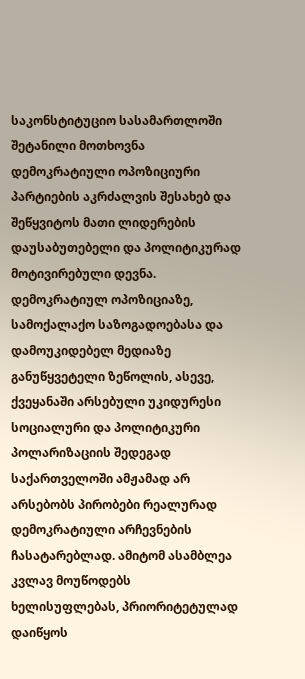საკონსტიტუციო სასამართლოში შეტანილი მოთხოვნა დემოკრატიული ოპოზიციური პარტიების აკრძალვის შესახებ და შეწყვიტოს მათი ლიდერების დაუსაბუთებელი და პოლიტიკურად მოტივირებული დევნა.
დემოკრატიულ ოპოზიციაზე, სამოქალაქო საზოგადოებასა და დამოუკიდებელ მედიაზე განუწყვეტელი ზეწოლის, ასევე, ქვეყანაში არსებული უკიდურესი სოციალური და პოლიტიკური პოლარიზაციის შედეგად საქართველოში ამჟამად არ არსებობს პირობები რეალურად დემოკრატიული არჩევნების ჩასატარებლად. ამიტომ ასამბლეა კვლავ მოუწოდებს ხელისუფლებას, პრიორიტეტულად დაიწყოს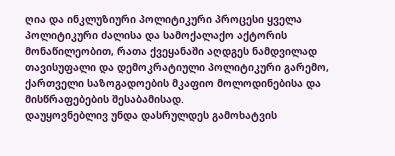ღია და ინკლუზიური პოლიტიკური პროცესი ყველა პოლიტიკური ძალისა და სამოქალაქო აქტორის მონაწილეობით, რათა ქვეყანაში აღდგეს ნამდვილად თავისუფალი და დემოკრატიული პოლიტიკური გარემო, ქართველი საზოგადოების მკაფიო მოლოდინებისა და მისწრაფებების შესაბამისად.
დაუყოვნებლივ უნდა დასრულდეს გამოხატვის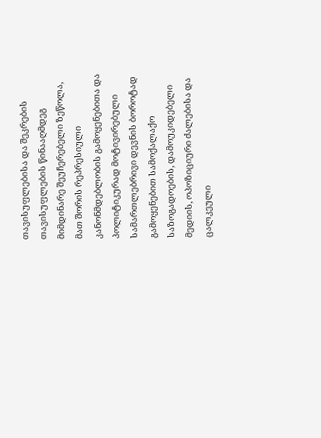თავისუფლებისა და შეკრების თავისუფლების წინააღმდეგ მიმდინარე შეუჩერებელი ზეწოლა, მათ შორის რეპრესიული კანონმდებლობის გამოყენებითა და პოლიტიკურად მოტივირებული სამართლებრივი დევნის ბოროტად გამოყენებით სამოქალაქო საზოგადოების, დამოუკიდებელი მედიის, ოპოზიციური ძალებისა და ცალკეული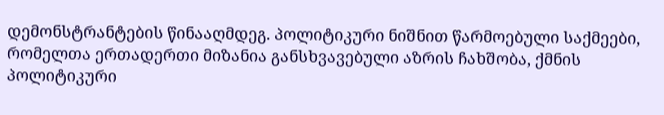დემონსტრანტების წინააღმდეგ. პოლიტიკური ნიშნით წარმოებული საქმეები, რომელთა ერთადერთი მიზანია განსხვავებული აზრის ჩახშობა, ქმნის პოლიტიკური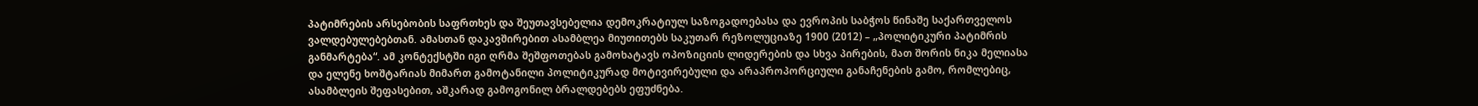პატიმრების არსებობის საფრთხეს და შეუთავსებელია დემოკრატიულ საზოგადოებასა და ევროპის საბჭოს წინაშე საქართველოს ვალდებულებებთან. ამასთან დაკავშირებით ასამბლეა მიუთითებს საკუთარ რეზოლუციაზე 1900 (2012) – „პოლიტიკური პატიმრის განმარტება“. ამ კონტექსტში იგი ღრმა შეშფოთებას გამოხატავს ოპოზიციის ლიდერების და სხვა პირების, მათ შორის ნიკა მელიასა და ელენე ხოშტარიას მიმართ გამოტანილი პოლიტიკურად მოტივირებული და არაპროპორციული განაჩენების გამო, რომლებიც, ასამბლეის შეფასებით, აშკარად გამოგონილ ბრალდებებს ეფუძნება.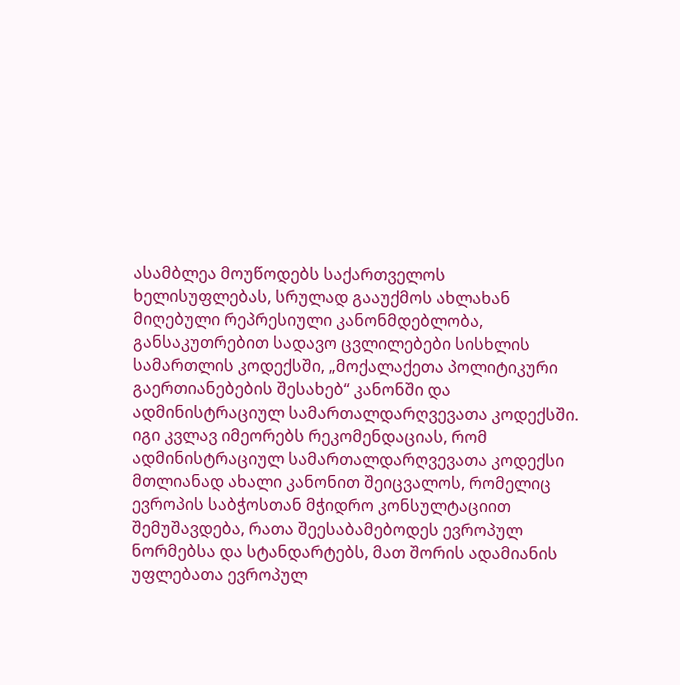ასამბლეა მოუწოდებს საქართველოს ხელისუფლებას, სრულად გააუქმოს ახლახან მიღებული რეპრესიული კანონმდებლობა, განსაკუთრებით სადავო ცვლილებები სისხლის სამართლის კოდექსში, „მოქალაქეთა პოლიტიკური გაერთიანებების შესახებ“ კანონში და ადმინისტრაციულ სამართალდარღვევათა კოდექსში. იგი კვლავ იმეორებს რეკომენდაციას, რომ ადმინისტრაციულ სამართალდარღვევათა კოდექსი მთლიანად ახალი კანონით შეიცვალოს, რომელიც ევროპის საბჭოსთან მჭიდრო კონსულტაციით შემუშავდება, რათა შეესაბამებოდეს ევროპულ ნორმებსა და სტანდარტებს, მათ შორის ადამიანის უფლებათა ევროპულ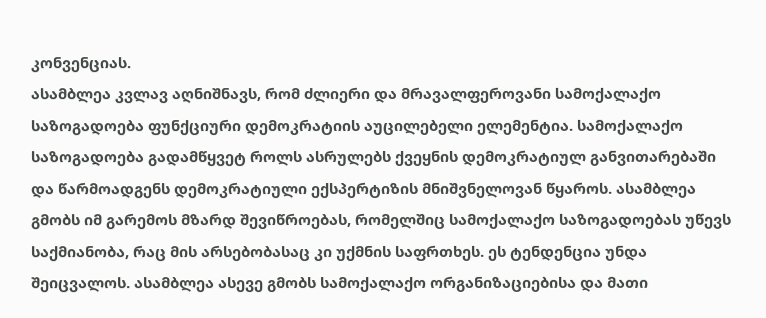კონვენციას.
ასამბლეა კვლავ აღნიშნავს, რომ ძლიერი და მრავალფეროვანი სამოქალაქო საზოგადოება ფუნქციური დემოკრატიის აუცილებელი ელემენტია. სამოქალაქო საზოგადოება გადამწყვეტ როლს ასრულებს ქვეყნის დემოკრატიულ განვითარებაში და წარმოადგენს დემოკრატიული ექსპერტიზის მნიშვნელოვან წყაროს. ასამბლეა გმობს იმ გარემოს მზარდ შევიწროებას, რომელშიც სამოქალაქო საზოგადოებას უწევს საქმიანობა, რაც მის არსებობასაც კი უქმნის საფრთხეს. ეს ტენდენცია უნდა შეიცვალოს. ასამბლეა ასევე გმობს სამოქალაქო ორგანიზაციებისა და მათი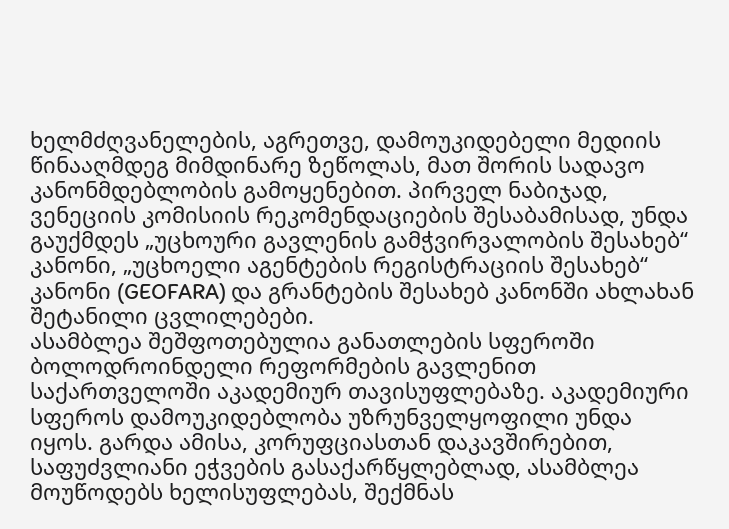ხელმძღვანელების, აგრეთვე, დამოუკიდებელი მედიის წინააღმდეგ მიმდინარე ზეწოლას, მათ შორის სადავო კანონმდებლობის გამოყენებით. პირველ ნაბიჯად, ვენეციის კომისიის რეკომენდაციების შესაბამისად, უნდა გაუქმდეს „უცხოური გავლენის გამჭვირვალობის შესახებ“ კანონი, „უცხოელი აგენტების რეგისტრაციის შესახებ“ კანონი (GEOFARA) და გრანტების შესახებ კანონში ახლახან შეტანილი ცვლილებები.
ასამბლეა შეშფოთებულია განათლების სფეროში ბოლოდროინდელი რეფორმების გავლენით საქართველოში აკადემიურ თავისუფლებაზე. აკადემიური სფეროს დამოუკიდებლობა უზრუნველყოფილი უნდა იყოს. გარდა ამისა, კორუფციასთან დაკავშირებით, საფუძვლიანი ეჭვების გასაქარწყლებლად, ასამბლეა მოუწოდებს ხელისუფლებას, შექმნას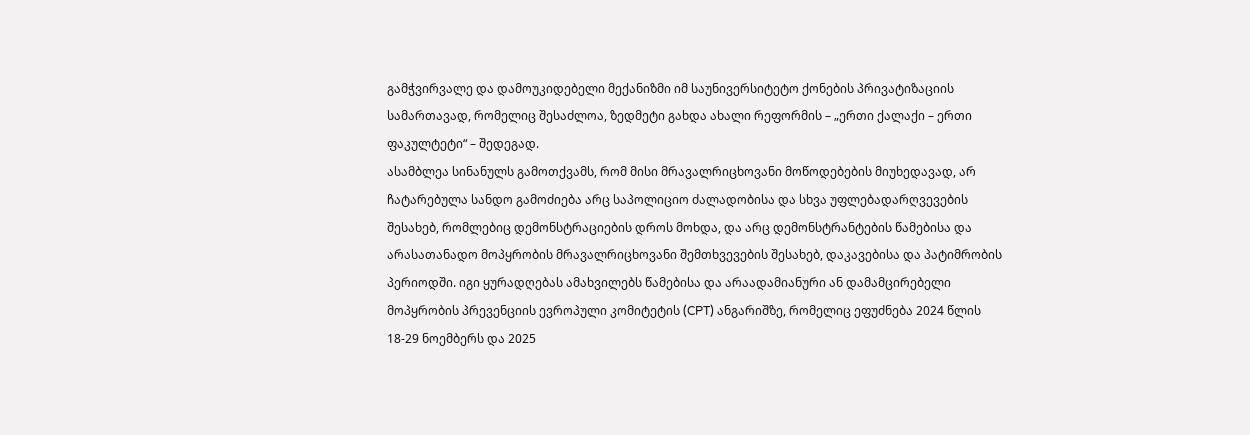გამჭვირვალე და დამოუკიდებელი მექანიზმი იმ საუნივერსიტეტო ქონების პრივატიზაციის სამართავად, რომელიც შესაძლოა, ზედმეტი გახდა ახალი რეფორმის – „ერთი ქალაქი – ერთი ფაკულტეტი“ – შედეგად.
ასამბლეა სინანულს გამოთქვამს, რომ მისი მრავალრიცხოვანი მოწოდებების მიუხედავად, არ ჩატარებულა სანდო გამოძიება არც საპოლიციო ძალადობისა და სხვა უფლებადარღვევების შესახებ, რომლებიც დემონსტრაციების დროს მოხდა, და არც დემონსტრანტების წამებისა და არასათანადო მოპყრობის მრავალრიცხოვანი შემთხვევების შესახებ, დაკავებისა და პატიმრობის პერიოდში. იგი ყურადღებას ამახვილებს წამებისა და არაადამიანური ან დამამცირებელი მოპყრობის პრევენციის ევროპული კომიტეტის (CPT) ანგარიშზე, რომელიც ეფუძნება 2024 წლის 18-29 ნოემბერს და 2025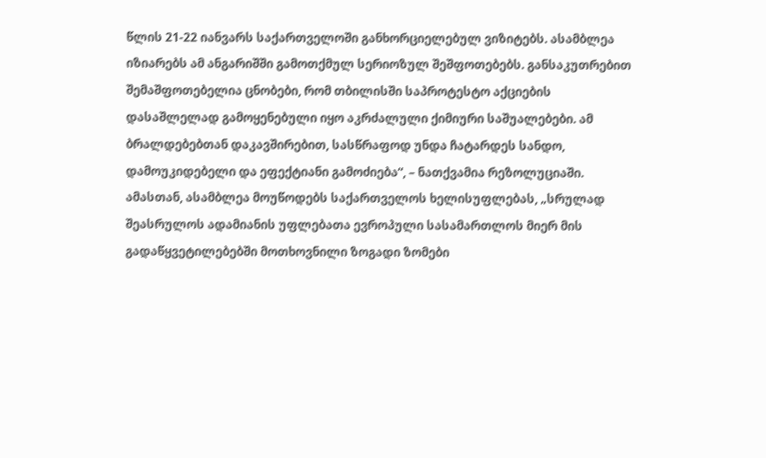წლის 21-22 იანვარს საქართველოში განხორციელებულ ვიზიტებს. ასამბლეა იზიარებს ამ ანგარიშში გამოთქმულ სერიოზულ შეშფოთებებს. განსაკუთრებით შემაშფოთებელია ცნობები, რომ თბილისში საპროტესტო აქციების დასაშლელად გამოყენებული იყო აკრძალული ქიმიური საშუალებები. ამ ბრალდებებთან დაკავშირებით, სასწრაფოდ უნდა ჩატარდეს სანდო, დამოუკიდებელი და ეფექტიანი გამოძიება“, – ნათქვამია რეზოლუციაში.
ამასთან, ასამბლეა მოუწოდებს საქართველოს ხელისუფლებას, „სრულად შეასრულოს ადამიანის უფლებათა ევროპული სასამართლოს მიერ მის გადაწყვეტილებებში მოთხოვნილი ზოგადი ზომები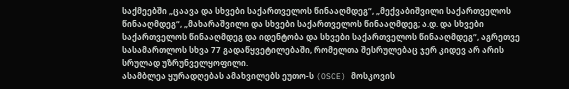საქმეებში „ცაავა და სხვები საქართველოს წინააღმდეგ“, „მექვაბიშვილი საქართველოს წინააღმდეგ“, „მახარაშვილი და სხვები საქართველოს წინააღმდეგ; ა.დ. და სხვები საქართველოს წინააღმდეგ და იდენტობა და სხვები საქართველოს წინააღმდეგ“, აგრეთვე სასამართლოს სხვა 77 გადაწყვეტილებაში, რომელთა შესრულებაც ჯერ კიდევ არ არის სრულად უზრუნველყოფილი.
ასამბლეა ყურადღებას ამახვილებს ეუთო-ს (OSCE) მოსკოვის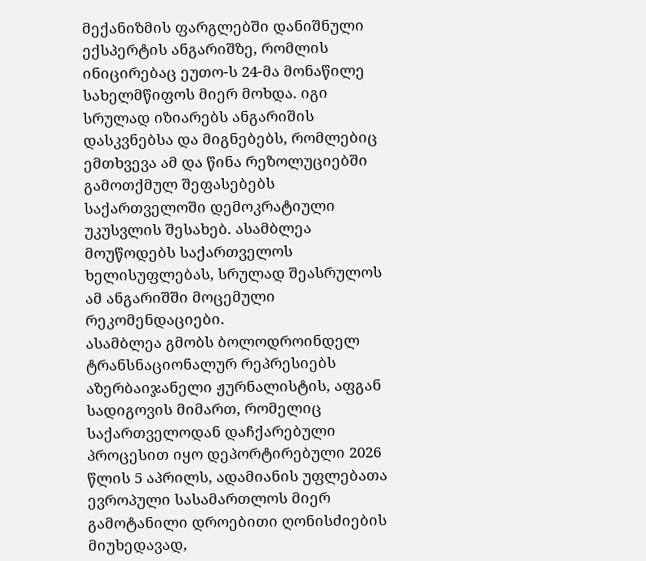მექანიზმის ფარგლებში დანიშნული ექსპერტის ანგარიშზე, რომლის ინიცირებაც ეუთო-ს 24-მა მონაწილე სახელმწიფოს მიერ მოხდა. იგი სრულად იზიარებს ანგარიშის დასკვნებსა და მიგნებებს, რომლებიც ემთხვევა ამ და წინა რეზოლუციებში გამოთქმულ შეფასებებს საქართველოში დემოკრატიული უკუსვლის შესახებ. ასამბლეა მოუწოდებს საქართველოს ხელისუფლებას, სრულად შეასრულოს ამ ანგარიშში მოცემული რეკომენდაციები.
ასამბლეა გმობს ბოლოდროინდელ ტრანსნაციონალურ რეპრესიებს აზერბაიჯანელი ჟურნალისტის, აფგან სადიგოვის მიმართ, რომელიც საქართველოდან დაჩქარებული პროცესით იყო დეპორტირებული 2026 წლის 5 აპრილს, ადამიანის უფლებათა ევროპული სასამართლოს მიერ გამოტანილი დროებითი ღონისძიების მიუხედავად,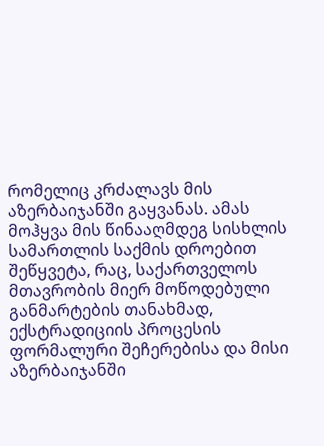რომელიც კრძალავს მის აზერბაიჯანში გაყვანას. ამას მოჰყვა მის წინააღმდეგ სისხლის სამართლის საქმის დროებით შეწყვეტა, რაც, საქართველოს მთავრობის მიერ მოწოდებული განმარტების თანახმად, ექსტრადიციის პროცესის ფორმალური შეჩერებისა და მისი აზერბაიჯანში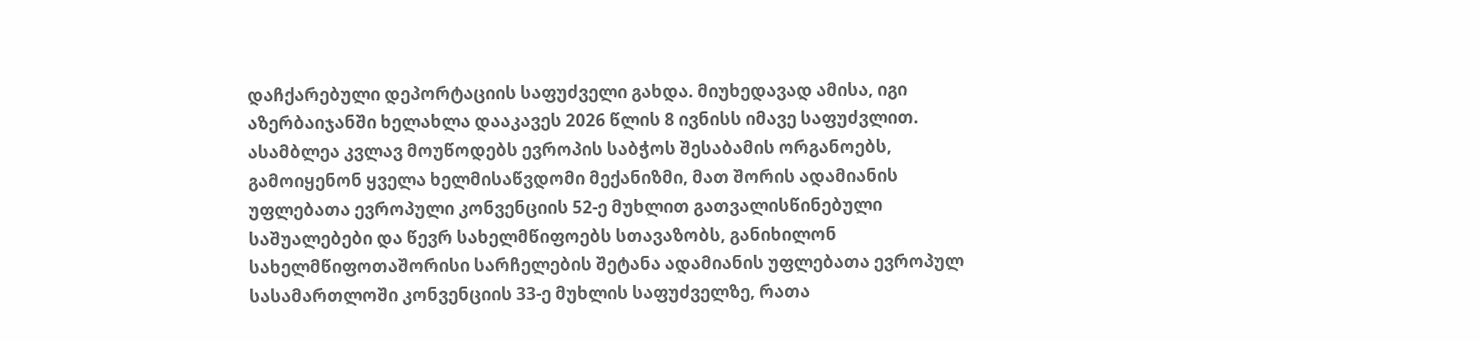დაჩქარებული დეპორტაციის საფუძველი გახდა. მიუხედავად ამისა, იგი აზერბაიჯანში ხელახლა დააკავეს 2026 წლის 8 ივნისს იმავე საფუძვლით.
ასამბლეა კვლავ მოუწოდებს ევროპის საბჭოს შესაბამის ორგანოებს, გამოიყენონ ყველა ხელმისაწვდომი მექანიზმი, მათ შორის ადამიანის უფლებათა ევროპული კონვენციის 52-ე მუხლით გათვალისწინებული საშუალებები და წევრ სახელმწიფოებს სთავაზობს, განიხილონ სახელმწიფოთაშორისი სარჩელების შეტანა ადამიანის უფლებათა ევროპულ სასამართლოში კონვენციის 33-ე მუხლის საფუძველზე, რათა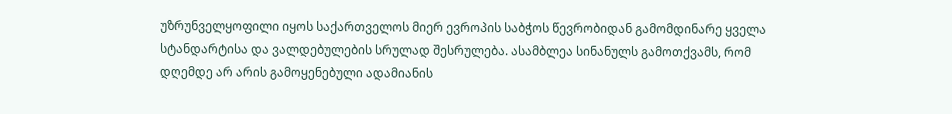უზრუნველყოფილი იყოს საქართველოს მიერ ევროპის საბჭოს წევრობიდან გამომდინარე ყველა სტანდარტისა და ვალდებულების სრულად შესრულება. ასამბლეა სინანულს გამოთქვამს, რომ დღემდე არ არის გამოყენებული ადამიანის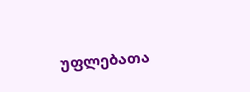უფლებათა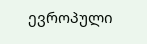ევროპული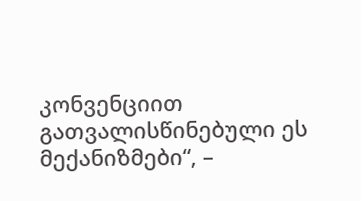კონვენციით გათვალისწინებული ეს მექანიზმები“, –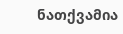ნათქვამია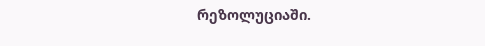რეზოლუციაში.